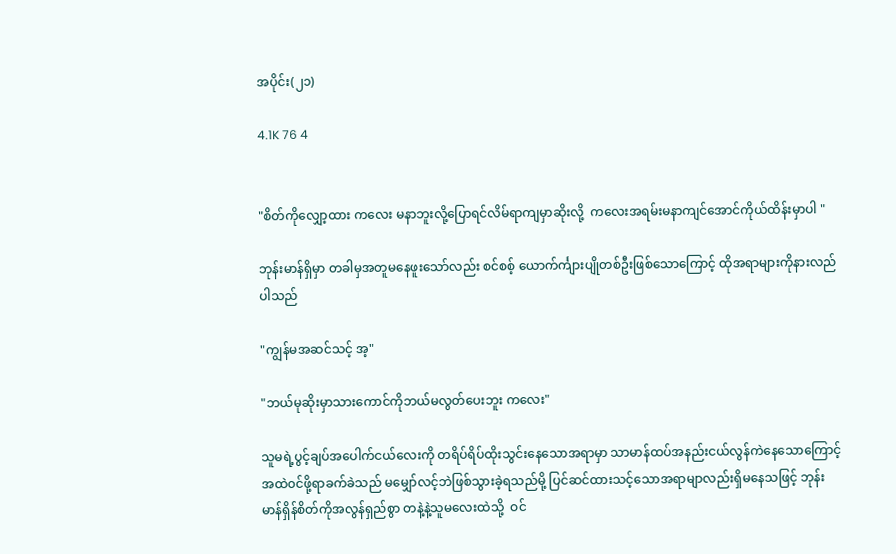အပိုင်း(၂၁)

4.1K 76 4


"စိတ်ကိုလျှော့ထား ကလေး မနာဘူးလို့ပြောရင်လိမ်ရာကျမှာဆိုးလို့  ကလေးအရမ်းမနာကျင်အောင်ကိုယ်ထိန်းမှာပါ "

ဘုန်းမာန်ရှိမှာ တခါမှအတူမနေဖူးသော်လည်း စင်စစ့် ယောက်င်္ကျားပျိုတစ်ဦးဖြစ်သောကြောင့် ထိုအရာများကိုနားလည်ပါသည်

"ကျွန်မအဆင်သင့် အ့"

"ဘယ်မုဆိုးမှာသားကောင်ကိုဘယ်မလွတ်ပေးဘူး ကလေး"

သူမရဲ့ပွင့်ချပ်အပေါက်ငယ်လေးကို တရိပ်ရိပ်ထိုးသွင်းနေသောအရာမှာ သာမာန်ထပ်အနည်းငယ်လွန်ကဲနေသောကြောင့် အထဲ၀င်ဖို့ရာခက်ခဲသည် မမျှော်လင့်ဘဲဖြစ်သွားခဲ့ရသည်မို့ ပြင်ဆင်ထားသင့်သောအရာမျာလည်းရှိမနေသဖြင့် ဘုန်းမာန်ရှိန်စိတ်ကိုအလွန်ရှည်စွာ တနဲ့နဲ့သူမလေးထဲသို့  ဝင်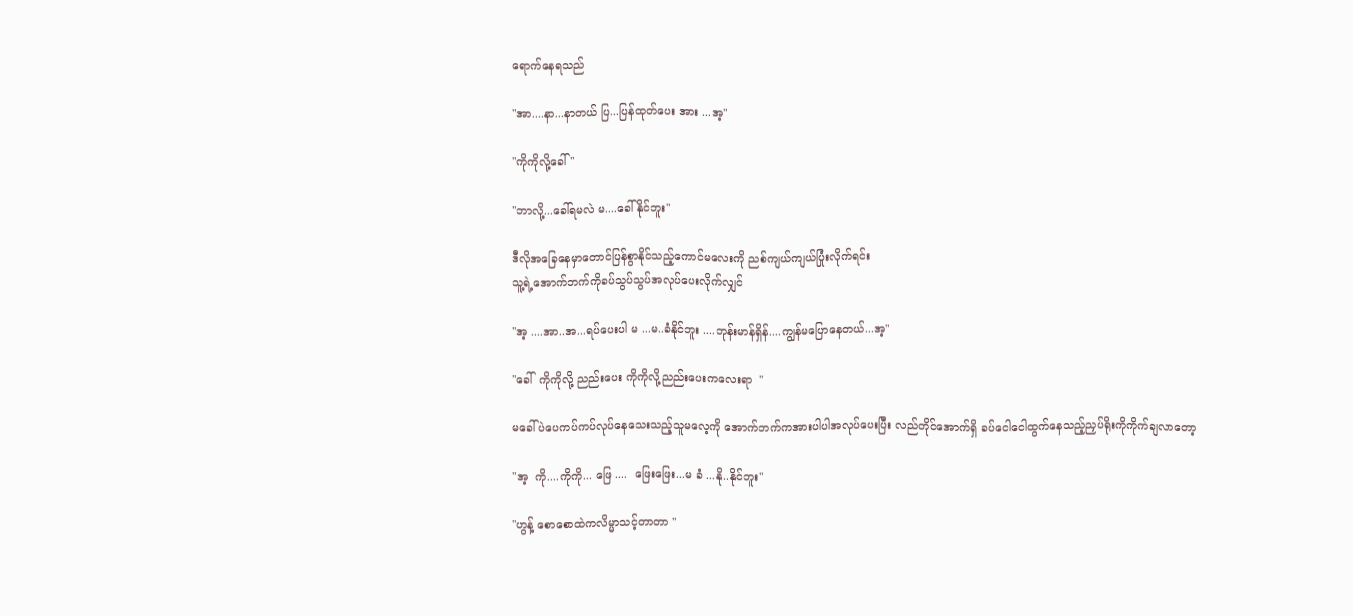ရောက်နေရသည်

"အာ....နာ...နာတယ် ပြ...ပြန်ထုတ်ပေး အား ...အ့"

"ကိုကိုလို့ခေါ် "

"ဘာလို့...ခေါ်ရမလဲ မ....ခေါ်နိုင်ဘူး"

ဒီလိုအခြေနေမှာတောင်ပြန်စွာနိုင်သည့်ကောင်မလေးကို ညစ်ကျယ်ကျယ်ပြုံးလိုက်ရင်း
သူ့ရဲ့အောက်ဘက်ကိုခပ်သွပ်သွပ်အလုပ်ပေးလိုက်လျှင်

"အ့ ....အာ..အ...ရပ်ပေးပါ မ ...မ..ခံနိုင်ဘူး ....ဘုန်းမာန်ရှိန်....ကျွန်မပြောနေတယ်...အ့"

"ခေါ်  ကိုကိုလို့ ညည်းပေး ကိုကိုလို့ညည်းပေးကလေးရာ  "

မခေါ်ပဲပေကပ်ကပ်လုပ်နေသေးသည့်သူမလေ့ကို အောက်ဘက်ကအားပါပါအလုပ်ပေးပြီး လည်တိုင်အောက်ရှိ ခပ်ငေါငေါထွက်နေသည့်ညှပ်ရိုးကိုကိုက်ချလာတော့

"အ့  ကို....ကိုကို... ဖြေ ....  ဖြေးဖြေး...မ ခံ ...နို..နိုင်ဘူး"

"ဟွန့် စောစောထဲကလိမ္မာသင့်တာတာ "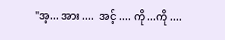"အ့... အား ....  အင့် .... ကို ...ကို ....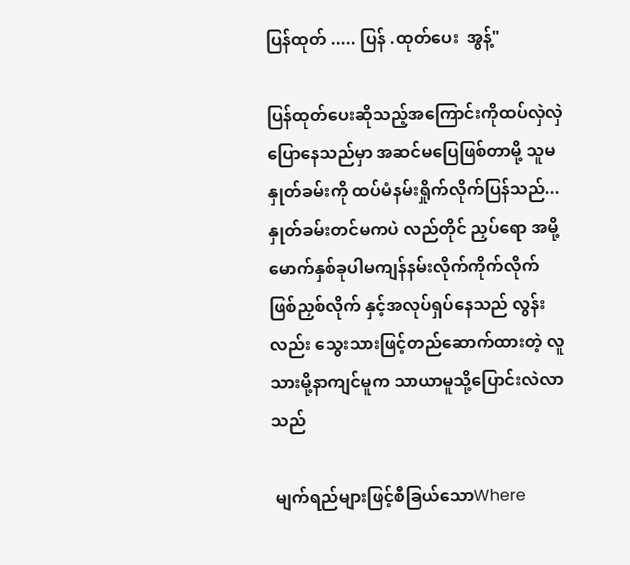ပြန်ထုတ် ..... ပြန် .ထုတ်ပေး  အွန့်"

ပြန်ထုတ်ပေးဆိုသည့်အကြောင်းကိုထပ်လှဲလှဲပြောနေသည်မှာ အဆင်မပြေဖြစ်တာမို့ သူမနှုတ်ခမ်းကို ထပ်မံနမ်းရှိုက်လိုက်ပြန်သည်...
နှုတ်ခမ်းတင်မကပဲ လည်တိုင် ညှပ်ရော အမို့မောက်နှစ်ခုပါမကျန်နမ်းလိုက်ကိုက်လိုက် ဖြစ်ညှစ်လိုက် နှင့်အလုပ်ရှပ်နေသည် လွန်းလည်း သွေးသားဖြင့်တည်ဆောက်ထားတဲ့ လူသားမို့နာကျင်မူက သာယာမူသို့ပြောင်းလဲလာသည်

 မျက်ရည်များဖြင့်စီခြယ်သောWhere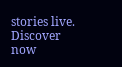stories live. Discover now